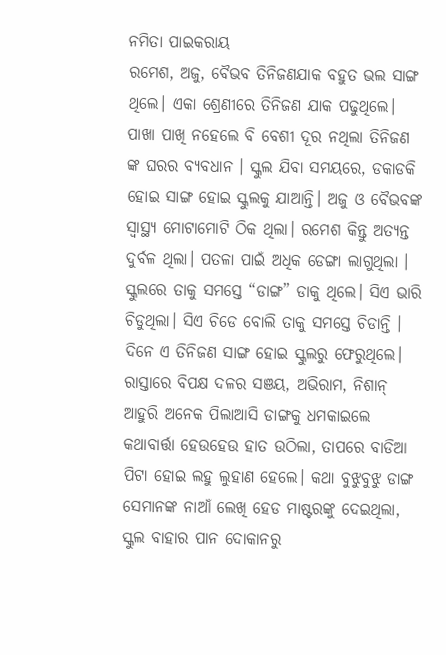ନମିତା ପାଇକରାୟ
ରମେଶ, ଅଜୁ, ବୈଭବ ତିନିଜଣଯାକ ବହୁତ ଭଲ ସାଙ୍ଗ ଥିଲେ। ଏକା ଶ୍ରେଣୀରେ ତିନିଜଣ ଯାକ ପଢୁଥିଲେ। ପାଖା ପାଖି ନହେଲେ ବି ବେଶୀ ଦୂର ନଥିଲା ତିନିଜଣ ଙ୍କ ଘରର ବ୍ୟବଧାନ । ସ୍କୁଲ ଯିବା ସମୟରେ, ଡକାଡକି ହୋଇ ସାଙ୍ଗ ହୋଇ ସ୍କୁଲକୁ ଯାଆନ୍ତି। ଅଜୁ ଓ ବୈଭବଙ୍କ ସ୍ୱାସ୍ଥ୍ୟ ମୋଟାମୋଟି ଠିକ ଥିଲା। ରମେଶ କିନ୍ତୁ ଅତ୍ୟନ୍ତ ଦୁର୍ବଳ ଥିଲା। ପତଳା ପାଇଁ ଅଧିକ ଡେଙ୍ଗା ଲାଗୁଥିଲା । ସ୍କୁଲରେ ତାକୁ ସମସ୍ତେ “ଡାଙ୍ଗ” ଡାକୁ ଥିଲେ। ସିଏ ଭାରି ଚିଡୁଥିଲା। ସିଏ ଚିଡେ ବୋଲି ତାକୁ ସମସ୍ତେ ଚିଡାନ୍ତି ।
ଦିନେ ଏ ତିନିଜଣ ସାଙ୍ଗ ହୋଇ ସ୍କୁଲରୁ ଫେରୁଥିଲେ। ରାସ୍ତାରେ ବିପକ୍ଷ ଦଳର ସଞୟ, ଅଭିରାମ, ନିଶାନ୍ ଆହୁରି ଅନେକ ପିଲାଆସି ଡାଙ୍ଗକୁ ଧମକାଇଲେ କଥାବାର୍ତ୍ତା ହେଉହେଉ ହାତ ଉଠିଲା, ତାପରେ ବାଡିଆ ପିଟା ହୋଇ ଲହୁ ଲୁହାଣ ହେଲେ। କଥା ବୁଝୁବୁଝୁ ଡାଙ୍ଗ ସେମାନଙ୍କ ନାଆଁ ଲେଖି ହେଡ ମାଷ୍ଟରଙ୍କୁ ଦେଇଥିଲା, ସ୍କୁଲ ବାହାର ପାନ ଦୋକାନରୁ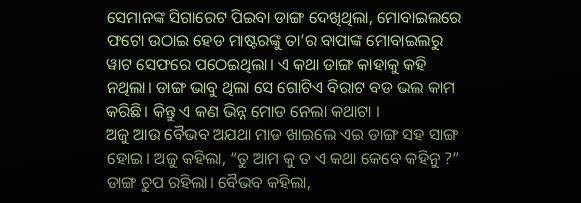ସେମାନଙ୍କ ସିଗାରେଟ ପିଇବା ଡାଙ୍ଗ ଦେଖିଥିଲା, ମୋବାଇଲରେ ଫଟୋ ଉଠାଇ ହେଡ ମାଷ୍ଟରଙ୍କୁ ତା’ର ବାପାଙ୍କ ମୋବାଇଲରୁ ୱାଟ ସେଫରେ ପଠେଇଥିଲା। ଏ କଥା ଡାଙ୍ଗ କାହାକୁ କହି ନଥିଲା। ଡାଙ୍ଗ ଭାବୁ ଥିଲା ସେ ଗୋଟିଏ ବିରାଟ ବଡ ଭଲ କାମ କରିଛି। କିନ୍ତୁ ଏ କଣ ଭିନ୍ନ ମୋଡ ନେଲା କଥାଟା ।
ଅଜୁ ଆଉ ବୈଭବ ଅଯଥା ମାଡ ଖାଇଲେ ଏଇ ଡାଙ୍ଗ ସହ ସାଙ୍ଗ ହୋଇ। ଅଜୁ କହିଲା, “ତୁ ଆମ କୁ ତ ଏ କଥା କେବେ କହିନୁ ?” ଡାଙ୍ଗ ଚୁପ ରହିଲା। ବୈଭବ କହିଲା,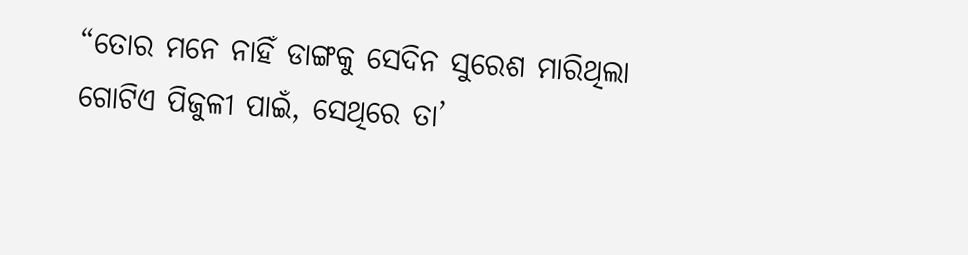“ତୋର ମନେ ନାହିଁ ଡାଙ୍ଗକୁ ସେଦିନ ସୁରେଶ ମାରିଥିଲା ଗୋଟିଏ ପିଜୁଳୀ ପାଇଁ, ସେଥିରେ ତା’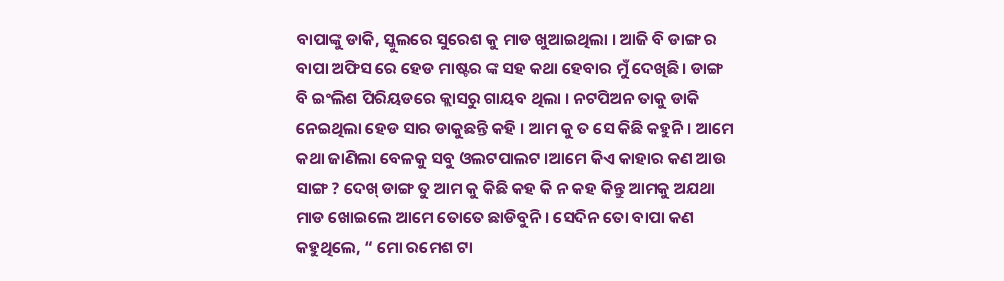ବାପାଙ୍କୁ ଡାକି, ସ୍କୁଲରେ ସୁରେଶ କୁ ମାଡ ଖୁଆଇଥିଲା । ଆଜି ବି ଡାଙ୍ଗ ର ବାପା ଅଫିସ ରେ ହେଡ ମାଷ୍ଟର ଙ୍କ ସହ କଥା ହେବାର ମୁଁ ଦେଖିଛି । ଡାଙ୍ଗ ବି ଇଂଲିଶ ପିରିୟଡରେ କ୍ଲାସରୁ ଗାୟବ ଥିଲା । ନଟପିଅନ ତାକୁ ଡାକି ନେଇଥିଲା ହେଡ ସାର ଡାକୁଛନ୍ତି କହି । ଆମ କୁ ତ ସେ କିଛି କହୁନି। ଆମେ କଥା ଜାଣିଲା ବେଳକୁ ସବୁ ଓଲଟପାଲଟ ।ଆମେ କିଏ କାହାର କଣ ଆଉ ସାଙ୍ଗ ? ଦେଖ୍ ଡାଙ୍ଗ ତୁ ଆମ କୁ କିଛି କହ କି ନ କହ କିନ୍ତୁ ଆମକୁ ଅଯଥା ମାଡ ଖୋଇଲେ ଆମେ ତୋତେ ଛାଡିବୁନି । ସେଦିନ ତୋ ବାପା କଣ କହୁଥିଲେ, “ ମୋ ରମେଶ ଟା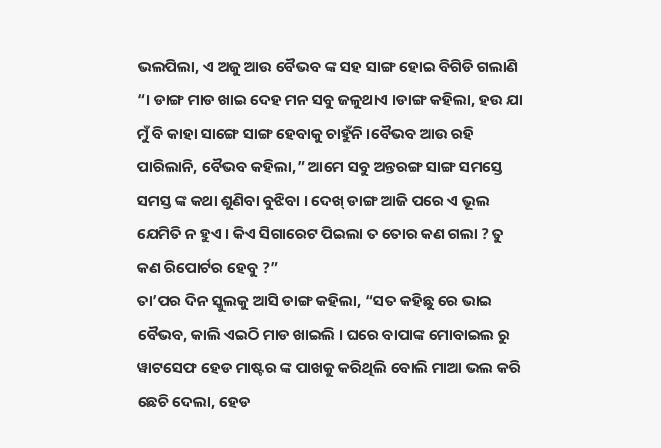ଭଲପିଲା, ଏ ଅଜୁ ଆଉ ବୈଭବ ଙ୍କ ସହ ସାଙ୍ଗ ହୋଇ ବିଗିଡି ଗଲାଣି “। ଡାଙ୍ଗ ମାଡ ଖାଇ ଦେହ ମନ ସବୁ ଜଳୁଥାଏ ।ଡାଙ୍ଗ କହିଲା, ହଉ ଯା ମୁଁ ବି କାହା ସାଙ୍ଗେ ସାଙ୍ଗ ହେବାକୁ ଚାହୁଁନି ।ବୈଭବ ଆଉ ରହି ପାରିଲାନି, ବୈଭବ କହିଲା,” ଆମେ ସବୁ ଅନ୍ତରଙ୍ଗ ସାଙ୍ଗ ସମସ୍ତେ ସମସ୍ତ ଙ୍କ କଥା ଶୁଣିବା ବୁଝିବା । ଦେଖ୍ ଡାଙ୍ଗ ଆଜି ପରେ ଏ ଭୂଲ ଯେମିତି ନ ହୁଏ । କିଏ ସିଗାରେଟ ପିଇଲା ତ ତୋର କଣ ଗଲା ? ତୁ କଣ ରିପୋର୍ଟର ହେବୁ ?”
ତା’ପର ଦିନ ସ୍କୁଲକୁ ଆସି ଡାଙ୍ଗ କହିଲା, “ସତ କହିଛୁ ରେ ଭାଇ ବୈଭବ, କାଲି ଏଇଠି ମାଡ ଖାଇଲି । ଘରେ ବାପାଙ୍କ ମୋବାଇଲ ରୁ ୱାଟସେଫ ହେଡ ମାଷ୍ଟର ଙ୍କ ପାଖକୁ କରିଥିଲି ବୋଲି ମାଆ ଭଲ କରି ଛେଚି ଦେଲା, ହେଡ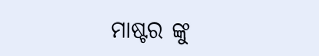ମାଷ୍ଟର ଙ୍କୁ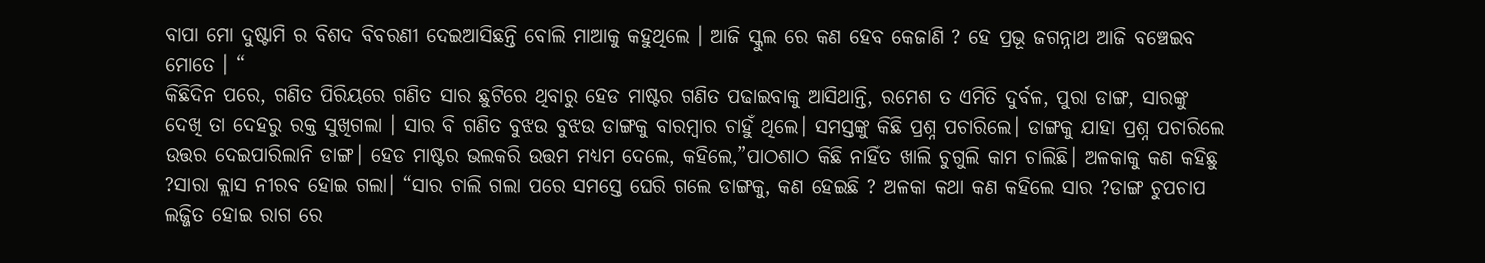ବାପା ମୋ ଦୁଷ୍ଟାମି ର ବିଶଦ ବିବରଣୀ ଦେଇଆସିଛନ୍ତି ବୋଲି ମାଆକୁ କହୁଥିଲେ । ଆଜି ସ୍କୁଲ ରେ କଣ ହେବ କେଜାଣି ? ହେ ପ୍ରଭୂ ଜଗନ୍ନାଥ ଆଜି ବଞ୍ଚେଇବ ମୋତେ । “
କିଛିଦିନ ପରେ, ଗଣିତ ପିରିୟରେ ଗଣିତ ସାର ଛୁଟିରେ ଥିବାରୁ ହେଡ ମାଷ୍ଟର ଗଣିତ ପଢାଇବାକୁ ଆସିଥାନ୍ତି, ରମେଶ ତ ଏମିତି ଦୁର୍ବଳ, ପୁରା ଡାଙ୍ଗ, ସାରଙ୍କୁ ଦେଖି ତା ଦେହରୁ ରକ୍ତ ସୁଖିଗଲା । ସାର ବି ଗଣିତ ବୁଝଉ ବୁଝଉ ଡାଙ୍ଗକୁ ବାରମ୍ବାର ଚାହୁଁ ଥିଲେ। ସମସ୍ତଙ୍କୁ କିଛି ପ୍ରଶ୍ନ ପଚାରିଲେ। ଡାଙ୍ଗକୁ ଯାହା ପ୍ରଶ୍ନ ପଚାରିଲେ ଉତ୍ତର ଦେଇପାରିଲାନି ଡାଙ୍ଗ। ହେଡ ମାଷ୍ଟର ଭଲକରି ଉତ୍ତମ ମଧ୍ଯମ ଦେଲେ, କହିଲେ,”ପାଠଶାଠ କିଛି ନାହିଁତ ଖାଲି ଚୁଗୁଲି କାମ ଚାଲିଛି। ଅଳକାକୁ କଣ କହିଛୁ ?ସାରା କ୍ଲାସ ନୀରବ ହୋଇ ଗଲା। “ସାର ଚାଲି ଗଲା ପରେ ସମସ୍ତେ ଘେରି ଗଲେ ଡାଙ୍ଗକୁ, କଣ ହେଇଛି ? ଅଳକା କଥା କଣ କହିଲେ ସାର ?ଡାଙ୍ଗ ଚୁପଚାପ ଲଜ୍ଜିତ ହୋଇ ରାଗ ରେ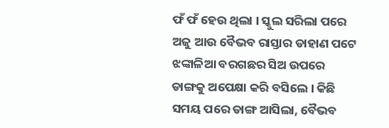ଫଁ ଫଁ ହେଉ ଥିଲା । ସ୍କୁଲ ସରିଲା ପରେ ଅଜୁ ଆଉ ବୈଭବ ରାସ୍ତାର ଡାହାଣ ପଟେ ଝଙ୍କାଳିଆ ବରଗଛର ସିଅ ଉପରେ ଡାଙ୍ଗକୁ ଅପେକ୍ଷା କରି ବସିଲେ । କିଛି ସମୟ ପରେ ଡାଙ୍ଗ ଆସିଲା, ବୈଭବ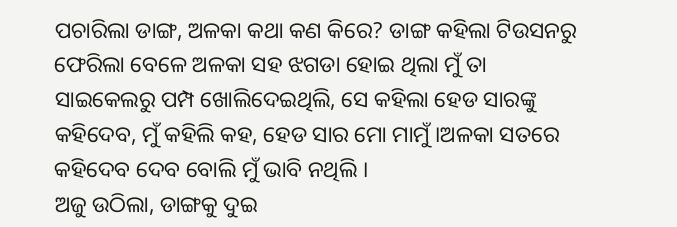ପଚାରିଲା ଡାଙ୍ଗ, ଅଳକା କଥା କଣ କିରେ? ଡାଙ୍ଗ କହିଲା ଟିଉସନରୁ ଫେରିଲା ବେଳେ ଅଳକା ସହ ଝଗଡା ହୋଇ ଥିଲା ମୁଁ ତା ସାଇକେଲରୁ ପମ୍ପ ଖୋଲିଦେଇଥିଲି, ସେ କହିଲା ହେଡ ସାରଙ୍କୁ କହିଦେବ, ମୁଁ କହିଲି କହ, ହେଡ ସାର ମୋ ମାମୁଁ ।ଅଳକା ସତରେ କହିଦେବ ଦେବ ବୋଲି ମୁଁ ଭାବି ନଥିଲି ।
ଅଜୁ ଉଠିଲା, ଡାଙ୍ଗକୁ ଦୁଇ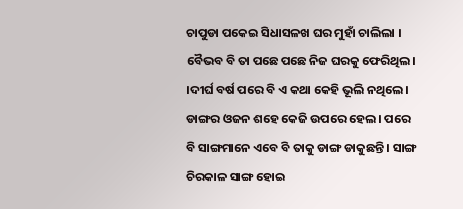ଚାପୁଡା ପକେଇ ସିଧାସଳଖ ଘର ମୁହାଁ ଚାଲିଲା । ବୈଭବ ବି ତା ପଛେ ପଛେ ନିଜ ଘରକୁ ଫେରିଥିଲ। ।ଦୀର୍ଘ ବର୍ଷ ପରେ ବି ଏ କଥା କେହି ଭୂଲି ନଥିଲେ। ଡାଙ୍ଗର ଓଜନ ଶହେ କେଜି ଉପରେ ହେଲ। ପରେ ବି ସାଙ୍ଗମାନେ ଏବେ ବି ତାକୁ ଡାଙ୍ଗ ଡାକୁଛନ୍ତି । ସାଙ୍ଗ ଚିରକାଳ ସାଙ୍ଗ ହୋଇ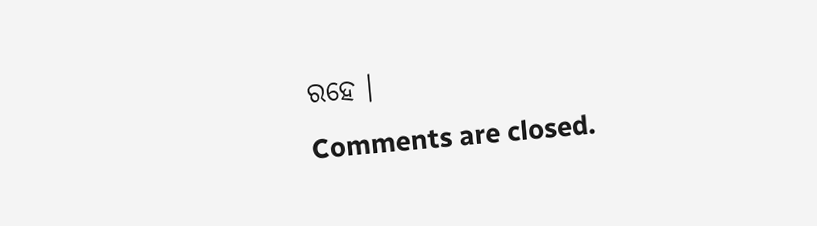ରହେ ।
Comments are closed.